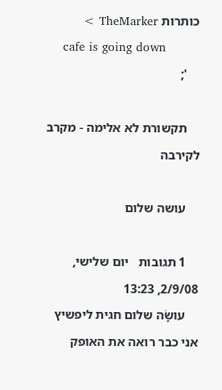כותרות TheMarker >
    cafe is going down
    ';

    תקשורת לא אלימה - מקרב לקירבה

    עושה שלום

    1 תגובות   יום שלישי, 2/9/08, 13:23
    עושָֹה שלום חגית ליפשיץ אני כבר רואה את האופק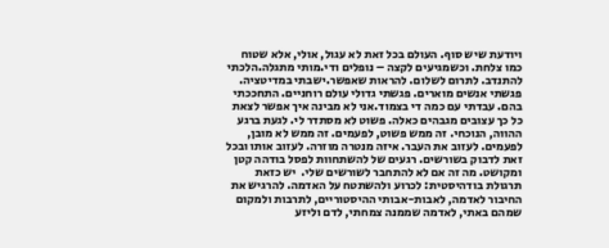ויודעת שיש סוף. העולם בכל זאת לא עגול, אולי, אלא שטוח כמו צלחת. וכשמגיעים לקצה – נופלים ודי.מותי מתגלה.הלכתי להתנדב. לתרום לשלום. להראות שאפשר.ישבתי במדיטציה. פגשתי אנשים מוארים. פגשתי גדולי עולם רוחניים. התחככתי בהם. עבדתי עם כמה די בצמוד.אני לא מבינה איך אפשר לצאת כל כך עצובים מגבהים כאלה. פשוט לא מסתדר לי. לגעת ברגע ההווה, הנוכחי. זה ממש פשוט, לפעמים. זה ממש לא מובן, לפעמים. לעזוב את העבר. איזה מנטרה מוזרה. לעזוב אותו ובכל זאת לדבוק בשורשים. רגעים של להשתחוות לפסל בודהה קטן ומקושט. מה זה אם לא להתחבר לשורשים שלי.  יש כזאת תרגולת בודהיסטית: לכרוע ולהשתטח על האדמה. להרגיש את החיבור לאדמה, לאבות-אבותי ההיסטוריים, לתרבות ולמקום שמהם באתי, לאדמה שממנה צמחתי, לדם וליזע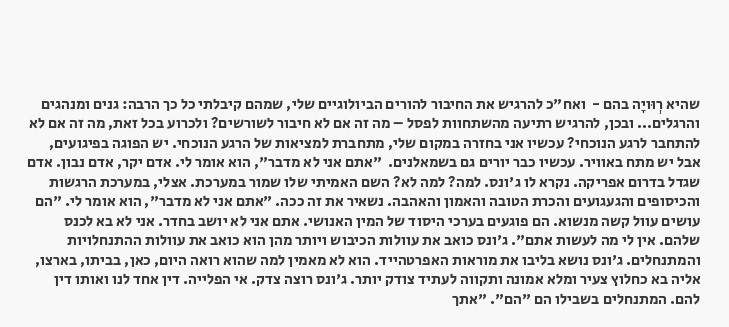שהיא רְוּויָה בהם -  ואח"כ להרגיש את החיבור להורים הביולוגיים שלי, שמהם קיבלתי כל כך הרבה: גנים ומנהגים והרגלים... ובכן, להרגיש רתיעה מהשתחוות לפסל – מה זה אם לא חיבור לשורשים? ולכרוע בכל זאת, מה זה אם לא להתחבר לרגע הנוכחי? עכשיו אני בחזרה במקום שלי, מתחברת למציאות של הרגע הנוכחי. יש הפוגה בפיגועים, אבל יש מתח באוויר. עכשיו כבר יורים גם בשמאלנים.  "אתם אני לא מדבר", הוא אומר לי. אדם יקר, אדם נבון. אדם שגדל בדרום אפריקה. נקרא לו ג'ונס. למה? למה לא? השם האמיתי שלו שמור במערכת. אצלי, במערכת הרגשות והכיסופים והגעגועים והכרת הטובה והאמון והאהבה. נשאיר את זה ככה. "אתם אני לא מדבר", הוא אומר לי. "הם עושים עוול קשה מנשוא. הם פוגעים בערכי היסוד של המין האנושי. אתם אני לא יושב בחדר. אני לא בא לכנס שלהם. אין לי מה לעשות אתם". ג'ונס כואב את עוולות הכיבוש ויותר מהן הוא כואב את עוולות ההתנחלויות והמתנחלים. ג'ונס נושא בליבו את מוראות האפרטהייד. הוא לא מאמין למה שהוא רואה היום, כאן, בביתו, בארצו, אליה בא כחלוץ צעיר ומלא אמונה ותקווה לעתיד צודק יותר. ג'ונס רוצה צדק. אי הפלייה. דין אחד לנו ואותו דין להם. המתנחלים בשבילו הם "הם". "אתך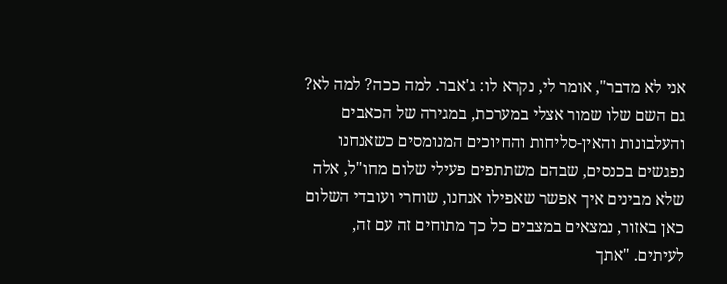אני לא מדבר", אומר לי, נקרא לו: ג'אבר. למה ככה? למה לא? גם השם שלו שמור אצלי במערכת, במגירה של הכאבים והעלבונות והאין-סליחות והחיוכים המנומסים כשאנחנו נפגשים בכנסים, שבהם משתתפים פעילי שלום מחו"ל, אלה שלא מבינים איך אפשר שאפילו אנחנו, שוחרי ועובדי השלום כאן באזור, נמצאים במצבים כל כך מתוחים זה עם זה, לעיתים. "אתך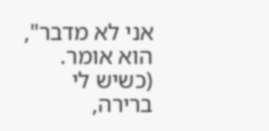אני לא מדבר", הוא אומר. (כשיש לי ברירה,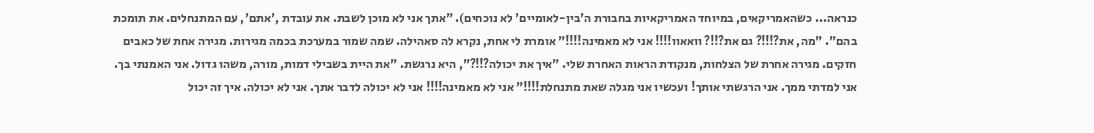כנראה... כשהאמריקאים, במיוחד האמריקאיות בחבורת ה'בין-לאומיים' לא נוכחים). "אתך אני לא מוכן לשבת. את עובדת ,'אתם', עם המתנחלים. את תומכת בהם". "מה, את?!!!? גם את?!!? וואאוו!!!! אני לא מאמינה!!!!" אומרת לי אחת, נקרא לה סאהילה. שמה שמור במערכת בכמה מגירות. מגירה אחת של כאבים חזקים. מגירה אחרת של הצלחות, מנקודת הראות האחרת שלי. "איך את יכולה?!!?", היא נרגשת. "את היית בשבילי דמות, מורה, משהו גדול. אני האמנתי בך. אני למדתי ממך. אני הרגשתי אותך! ועכשיו אני מגלה שאת מתנחלת!!!!" אני לא מאמינה!!!! אני לא יכולה לדבר אתך. אני לא יכולה. איך זה יכול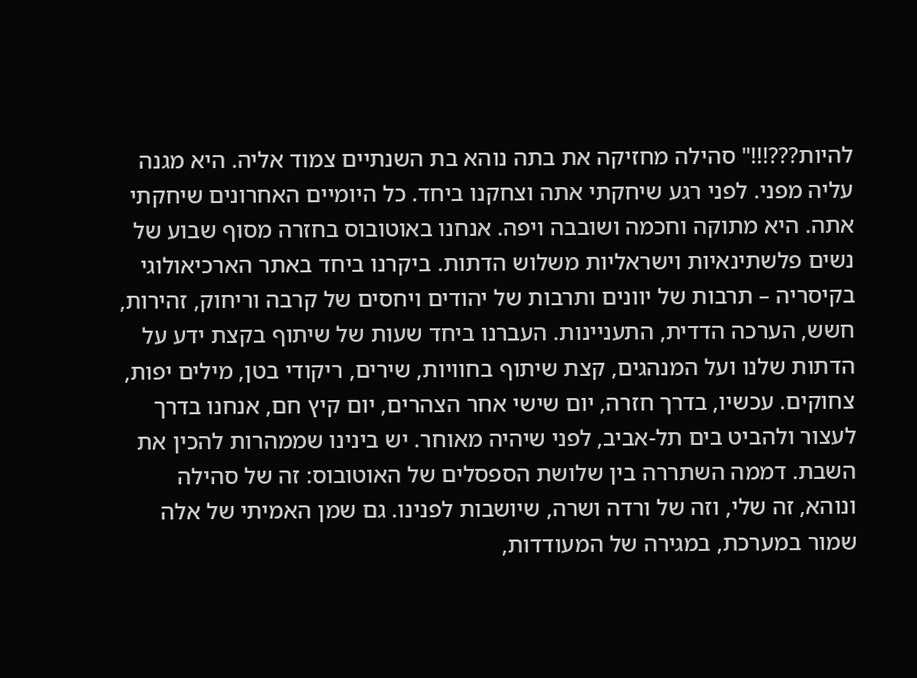להיות???!!!" סהילה מחזיקה את בתה נוהא בת השנתיים צמוד אליה. היא מגנה עליה מפני. לפני רגע שיחקתי אתה וצחקנו ביחד. כל היומיים האחרונים שיחקתי אתה. היא מתוקה וחכמה ושובבה ויפה. אנחנו באוטובוס בחזרה מסוף שבוע של נשים פלשתינאיות וישראליות משלוש הדתות. ביקרנו ביחד באתר הארכיאולוגי בקיסריה – תרבות של יוונים ותרבות של יהודים ויחסים של קרבה וריחוק, זהירות, חשש, הערכה הדדית, התעניינות. העברנו ביחד שעות של שיתוף בקצת ידע על הדתות שלנו ועל המנהגים, קצת שיתוף בחוויות, שירים, ריקודי בטן, מילים יפות, צחוקים. עכשיו, בדרך חזרה, יום שישי אחר הצהרים, יום קיץ חם, אנחנו בדרך לעצור ולהביט בים תל-אביב, לפני שיהיה מאוחר. יש בינינו שממהרות להכין את השבת. דממה השתררה בין שלושת הספסלים של האוטובוס: זה של סהילה ונוהא, זה שלי, וזה של ורדה ושרה, שיושבות לפנינו. גם שמן האמיתי של אלה שמור במערכת, במגירה של המעודדות,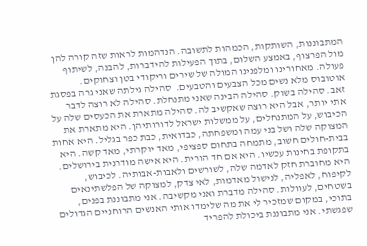המתבוננות, השותקות, הכמהות לתשובה. הנדהמות לראות שזה קורה להן מול הפרצוף, באמצע השלום, בתוך הפעילות להידברות, להבנה, לשיתוף פעולה. מאחורינו ומלפנינו המולה של שירים וריקודי בטן וצחוקים. אוטובוס מלא נשים מכל הצבעים והטבעים.  סהילה גילתה שאני גרה בפסגת זאב. סהילה בשוק. סהילה הבינה שאני מתנחלת. סהילה לא רוצה לדבר אתי יותר, אבל היא רוצה שאקשיב לה. סהילה מתארת את הכעסים שלה על הכיבוש, על המתנחלים, על ממשלות ישראל לדורותיהן. היא מתארת את המצוקה שלה ושל בני עמה ומשפחתה, כבדואית, כבת כפר בגליל. היא אחות בבית-חולים חשוב, מתמחה בתחום ספציפי, מאד יוקרתי, מאד קשה. היא בתקופת בחינות עכשיו. היא אם חד הורית. היא אישה מודרנית בירושלים. היא מחוברת חזק לאדמה שלה, לשורשים ולאבות-אבותיה. לכיבוש, לקיפוח, לאפליה, לנישול מאדמות, לאי צדק, למצוקה של הפלשתינאים בשטחים, לעוולות. סהילה מדברת ואני מקשיבה. אני מתבוננת בפנים, בתוכי, במקום שמזכיר לי את מה שלימדו אותי האנשים הרוחניים הגדולים שפגשתי. אני מתבוננת ביכולת להפריד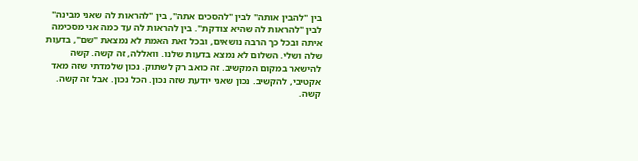בין "להבין אותה" לבין "להסכים אתה", בין "להראות לה שאני מבינה" לבין "להראות לה שהיא צודקת". בין להראות לה עד כמה אני מסכימה איתה ובכל כך הרבה נושאים, ובכל זאת האמת לא נמצאת "שם", בדעות שלה ושלי. השלום לא נמצא בדעות שלנו. וואללה, זה קשה. קשה להישאר במקום המקשיב. זה כואב רק לשתוק. נכון שלמדתי שזה מאד אקטיבי, להקשיב. נכון שאני יודעת שזה נכון. הכל נכון. אבל זה קשה. קשה.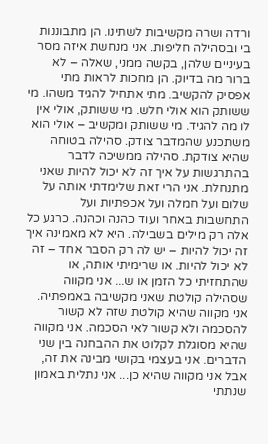ורדה ושרה מקשיבות לשתינו. הן מתבוננות בי ובסהילה חליפות. אני מנחשת איזה מסר בעיניים שלהן, בקשה ממני, שאלה – לא ברור מה בדיוק. הן מחכות לראות מתי אפסיק להקשיב. מתי אתחיל להגיד משהו. מי ששותק הוא אולי חלש. מי ששותק, אולי אין לו מה להגיד. מי ששותק ומקשיב – אולי הוא משתכנע שהמדבר צודק. סהילה בטוחה שהיא צודקת. סהילה ממשיכה לדבר בהתרגשות על איך זה לא יכול להיות שאני מתנחלת. אני הרי זאת שלימדתי אותה על שלום ועל חמלה ועל אכפתיות ועל התחשבות באחר ועוד כהנה וכהנה. כרגע כל אלה רק מילים בשבילה. היא לא מאמינה איך זה יכול להיות – יש לה רק הסבר אחד – זה לא יכול להיות. או שרימיתי אותה, או שהתחזיתי כל הזמן או ש... אני מקווה שסהילה קולטת שאני מקשיבה באמפתיה. אני מקווה שהיא קולטת שזה לא קשור להסכמה ולא קשור לאי הסכמה. אני מקווה שהיא מסוגלת לקלוט את ההבחנה בין שני הדברים. אני בעצמי בקושי מבינה את זה, אבל אני מקווה שהיא כן... אני נתלית באמון שנתתי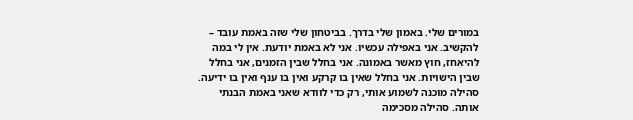במורים שלי. באמון שלי בדרך. בביטחון שלי שזה באמת עובד – להקשיב. אני באפילה עכשיו. אני לא באמת יודעת. אין לי במה להיאחז, חוץ מאשר באמונה. אני בחלל שבין הזמנים, אני בחלל שבין הישויות. אני בחלל שאין בו קרקע ואין בו ענף ואין בו ידיעה. סהילה מוכנה לשמוע אותי, רק כדי לוודא שאני באמת הבנתי אותה. סהילה מסכימה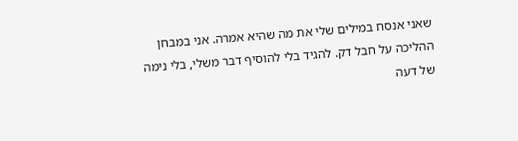שאני אנסח במילים שלי את מה שהיא אמרה. אני במבחן ההליכה על חבל דק. להגיד בלי להוסיף דבר משלי, בלי נימה של דעה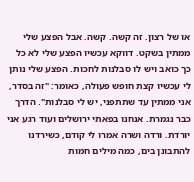או של רצון. זה קשה. קשה. אבל הפצע שלי ממתין בשקט. דווקא עכשיו הפצע שלי לא כל כך כואב ויש לו סבלנות לחכות. הפצע שלי נותן לי עכשיו קצת חופש פעולה, כאומר: "זה בסדר, אני ממתין עד שתתפני, יש לי סבלנות". הדרך כבר נגמרת. אנחנו בפאתי ירושלים ועוד רגע אני יורדת. ורדה ושרה אמרו לי קודם, כשירדנו להתבונן בים, כמה מילים חמות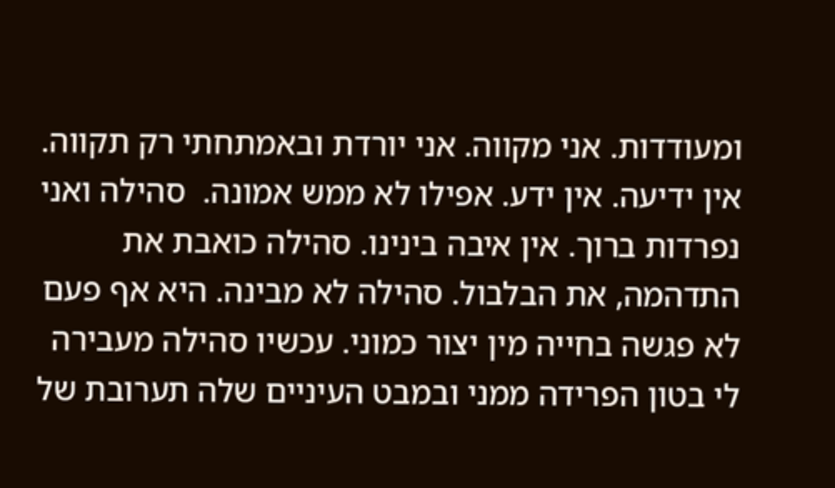ומעודדות. אני מקווה. אני יורדת ובאמתחתי רק תקווה. אין ידיעה. אין ידע. אפילו לא ממש אמונה.  סהילה ואני נפרדות ברוך. אין איבה בינינו. סהילה כואבת את התדהמה, את הבלבול. סהילה לא מבינה. היא אף פעם לא פגשה בחייה מין יצור כמוני. עכשיו סהילה מעבירה לי בטון הפרידה ממני ובמבט העיניים שלה תערובת של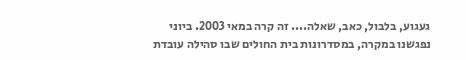געגוע, בלבול, כאב, שאלה.... זה קרה במאי 2003. ביוני נפגשנו במקרה, במסדרונות בית החולים שבו סהילה עובדת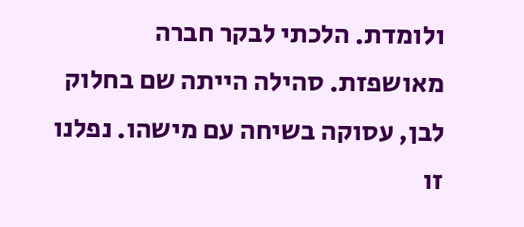ולומדת. הלכתי לבקר חברה מאושפזת. סהילה הייתה שם בחלוק לבן, עסוקה בשיחה עם מישהו. נפלנו זו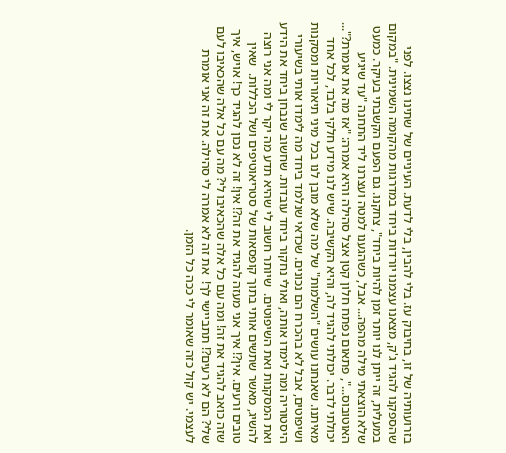בזרועותיה של זו, בחיבוק עז. בלי להבין, בלי לדעת. העיניים של שתינו נצצו. לפני שהספקנו להגיד ג'ק, מצאנו עצמנו יורדות ביחד במדרגות מהקומה השמינית. "במקום במעלית, זה ייתן לנו יותר זמן להיות ביחד", צחקנו. גם הפעם הקשבתי בעיקר. כמעט שלא הוצאתי מילה מהפה... אבל, כשהגענו למטה ועצרנו ליד התחנה "עד שיגיע האוטובוס...", פתאום נפתח חלון קטן אצל סהילה והיא אמרה: "אז מה את אומרת?"... יכולתי לדבר. יכולתי להגיד לה, והיא הקשיבה. שיש לנו מידע חלקי בלבד, לכל אחד מאיתנו. שאנחנו עושים "השלמות" של מה שלא מובן לנו בכל מיני תיאוריות ומסקנות ושיפוטים, אבל לא בהכרח הם נכונים. שכדאי שנלמד ביחד מה לימדו אותי בשיעורי היסטוריה ומה לימדו אותה, ואולי נחקור ביחד עובדות. שחשוב שנבחן ביחד את הידע ואת המסקנות ואת השיפוטים.  שיותר חשוב לי שהיא תדע מה יקר לי ומה אני רוצה להשיג, מאשר שתשים אותי בתוך קופסאות של סטריאוטיפים ושל הכללות.  שאין טובים ורעים. אין?! איך אני מעזה להגיד את זה?! אין! זה לא נכון להגיד כך! אויש, איך שזה כואב להגיד את זה! ומה עם כל אלה שהכאיבו לי? מה עם כל אלה שהכאיבו לעם שלי? הם לא רעים?! תתביישי לך!  את זה לא אמרה לי סהילה. את זה אני אומרת לעצמי. יש קול כזה שאומר לי ככה כל הזמן.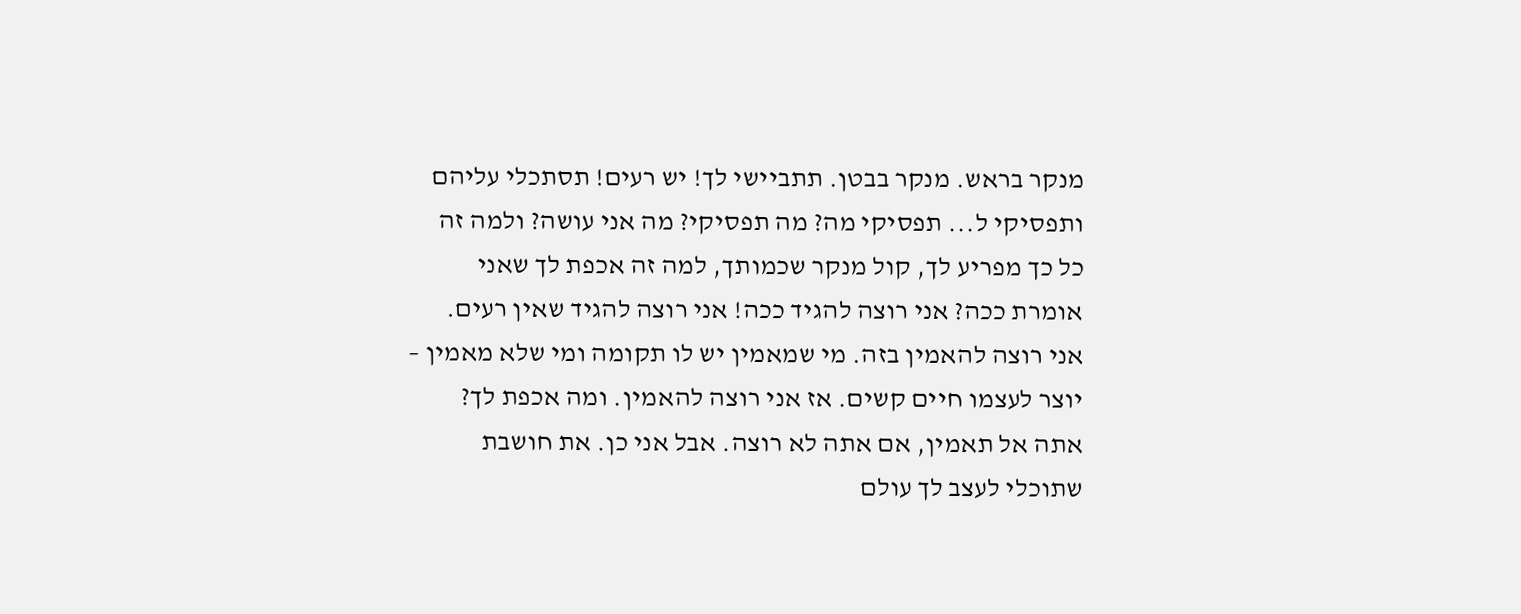מנקר בראש. מנקר בבטן. תתביישי לך! יש רעים! תסתכלי עליהם ותפסיקי ל... תפסיקי מה? מה תפסיקי? מה אני עושה? ולמה זה כל כך מפריע לך, קול מנקר שכמותך, למה זה אכפת לך שאני אומרת ככה? אני רוצה להגיד ככה! אני רוצה להגיד שאין רעים. אני רוצה להאמין בזה. מי שמאמין יש לו תקומה ומי שלא מאמין – יוצר לעצמו חיים קשים. אז אני רוצה להאמין. ומה אכפת לך? אתה אל תאמין, אם אתה לא רוצה. אבל אני כן. את חושבת שתוכלי לעצב לך עולם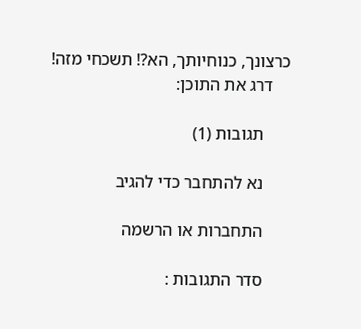כרצונך, כנוחיותך, הא?! תשכחי מזה!
    דרג את התוכן:

      תגובות (1)

      נא להתחבר כדי להגיב

      התחברות או הרשמה

      סדר התגובות :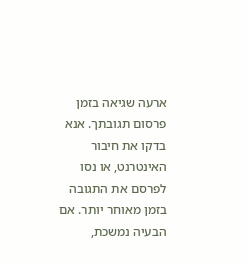ארעה שגיאה בזמן פרסום תגובתך. אנא בדקו את חיבור האינטרנט, או נסו לפרסם את התגובה בזמן מאוחר יותר. אם הבעיה נמשכת,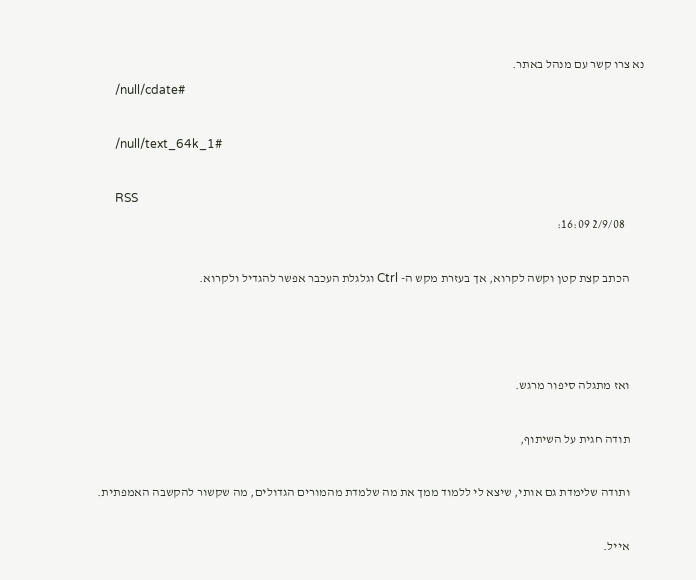נא צרו קשר עם מנהל באתר.
      /null/cdate#

      /null/text_64k_1#

      RSS
        2/9/08 16:09:

      הכתב קצת קטן וקשה לקרוא, אך בעזרת מקש ה- Ctrl וגלגלת העכבר אפשר להגדיל ולקרוא.



      ואז מתגלה סיפור מרגש.

      תודה חגית על השיתוף,

      ותודה שלימדת גם אותי, שיצא לי ללמוד ממך את מה שלמדת מהמורים הגדולים, מה שקשור להקשבה האמפתית.

      אייל.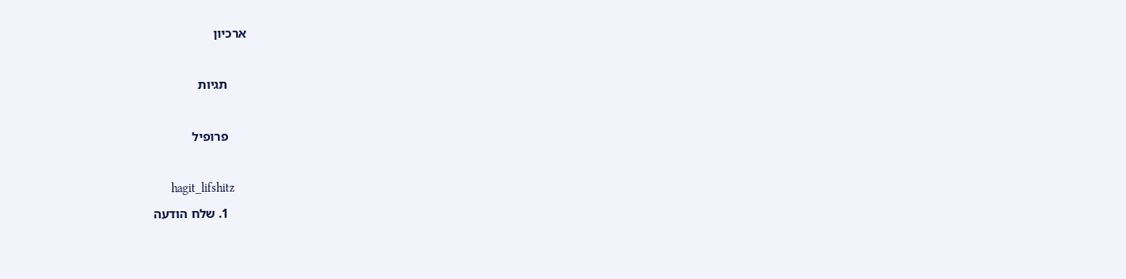ארכיון

      תגיות

      פרופיל

      hagit_lifshitz
      1. שלח הודעה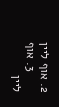2. אוף ליין
      3. אוף ליין